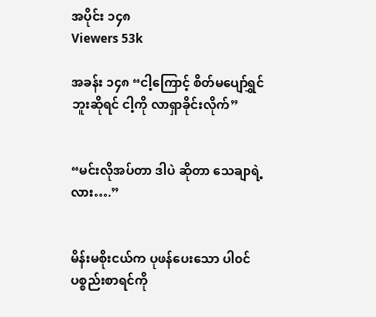အပိုင်း ၁၄၈
Viewers 53k

အခန်း ၁၄၈ “ငါ့ကြောင့် စိတ်မပျော်ရွှင်ဘူးဆိုရင် ငါ့ကို လာရှာခိုင်းလိုက်”


“မင်းလိုအပ်တာ ဒါပဲ ဆိုတာ သေချာရဲ့လား….”


မိန်းမစိုးငယ်က ပုဖန်ပေးသော ပါ၀င်ပစ္စည်းစာရင်ကို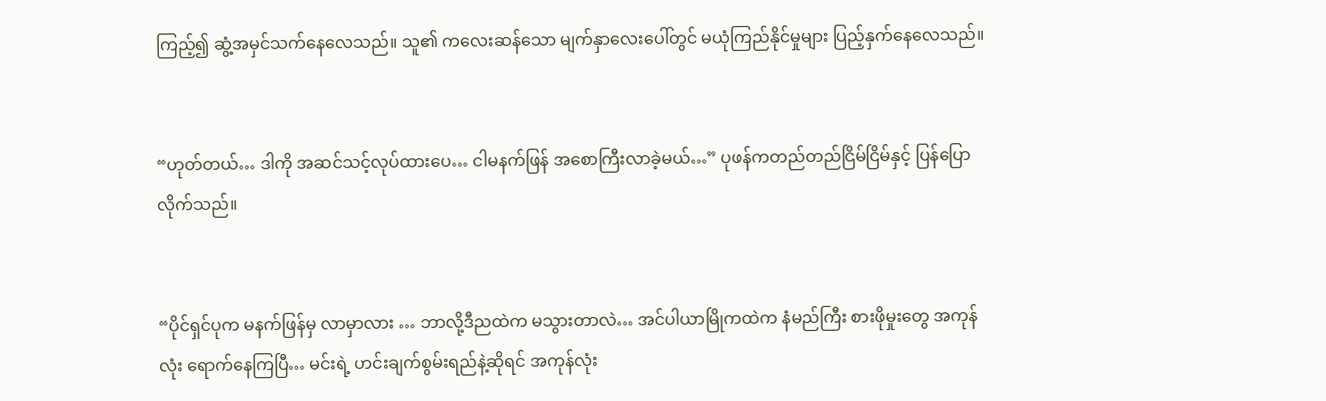ကြည့်၍ ဆွံ့အမှင်သက်နေလေသည်။ သူ၏ ကလေးဆန်သော မျက်နှာလေးပေါ်တွင် မယုံကြည်နိုင်မှုများ ပြည့်နှက်နေလေသည်။


“ဟုတ်တယ်… ဒါကို အဆင်သင့်လုပ်ထားပေ… ငါမနက်ဖြန် အစောကြီးလာခဲ့မယ်…” ပုဖန်ကတည်တည်ငြိမ်ငြိမ်နှင့် ပြန်ပြောလိုက်သည်။


“ပိုင်ရှင်ပုက မနက်ဖြန်မှ လာမှာလား … ဘာလို့ဒီညထဲက မသွားတာလဲ… အင်ပါယာမြိုကထဲက နံမည်ကြီး စားဖိုမှုးတွေ အကုန်လုံး ရောက်နေကြပြီ… မင်းရဲ့ ဟင်းချက်စွမ်းရည်နဲ့ဆိုရင် အကုန်လုံး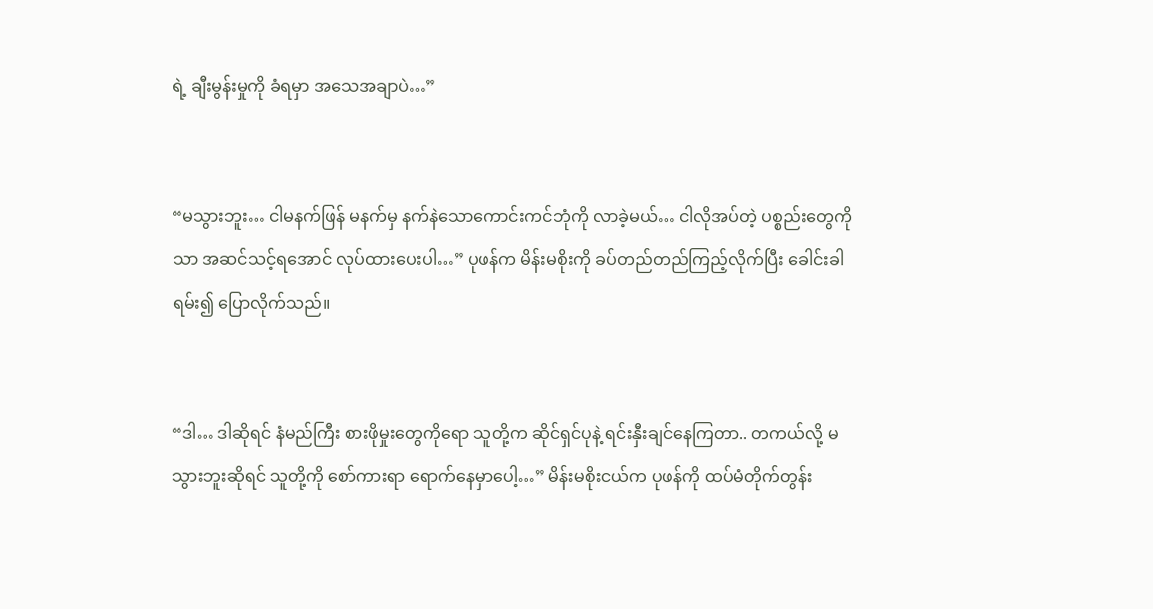ရဲ့ ချီးမွန်းမှုကို ခံရမှာ အသေအချာပဲ…”


“မသွားဘူး… ငါမနက်ဖြန် မနက်မှ နက်နဲသောကောင်းကင်ဘုံကို လာခဲ့မယ်… ငါလိုအပ်တဲ့ ပစ္စည်းတွေကိုသာ အဆင်သင့်ရအောင် လုပ်ထားပေးပါ…” ပုဖန်က မိန်းမစိုးကို ခပ်တည်တည်ကြည့်လိုက်ပြီး ခေါင်းခါရမ်း၍ ပြောလိုက်သည်။


“ဒါ… ဒါဆိုရင် နံမည်ကြီး စားဖိုမှုးတွေကိုရော သူတို့က ဆိုင်ရှင်ပုနဲ့ ရင်းနှီးချင်နေကြတာ.. တကယ်လို့ မသွားဘူးဆိုရင် သူတို့ကို စော်ကားရာ ရောက်နေမှာပေါ့…” မိန်းမစိုးငယ်က ပုဖန်ကို ထပ်မံတိုက်တွန်း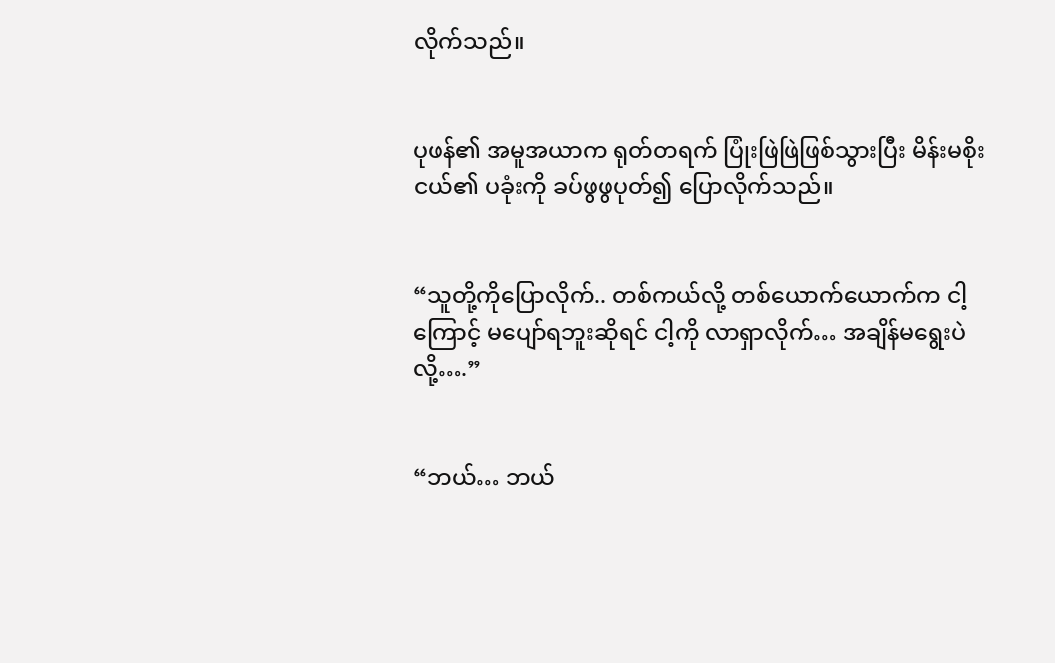လိုက်သည်။


ပုဖန်၏ အမူအယာက ရုတ်တရက် ပြုံးဖြဲဖြဲဖြစ်သွားပြီး မိန်းမစိုးငယ်၏ ပခုံးကို ခပ်ဖွဖွပုတ်၍ ပြောလိုက်သည်။


“သူတို့ကိုပြောလိုက်.. တစ်ကယ်လို့ တစ်ယောက်ယောက်က ငါ့ကြောင့် မပျော်ရဘူးဆိုရင် ငါ့ကို လာရှာလိုက်… အချိန်မရွေးပဲလို့….”


“ဘယ်… ဘယ်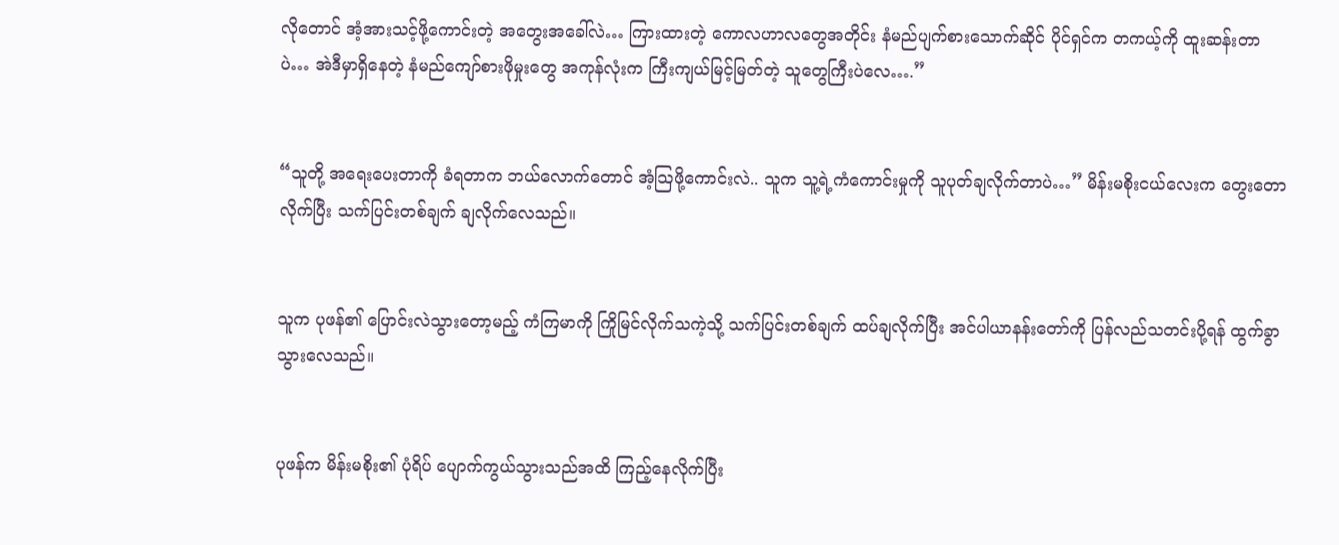လိုတောင် အံ့အားသင့်ဖို့ကောင်းတဲ့ အတွေးအခေါ်လဲ… ကြားထားတဲ့ ကောလဟာလတွေအတိုင်း နံမည်ပျက်စားသောက်ဆိုင် ပိုင်ရှင်က တကယ့်ကို ထူးဆန်းတာပဲ… အဲဒီမှာရှိနေတဲ့ နံမည်ကျော်စားဖိုမှုးတွေ အကုန်လုံးက ကြီးကျယ်မြင့်မြတ်တဲ့ သူတွေကြီးပဲလေ….”


“သူတို့ အရေးပေးတာကို ခံရတာက ဘယ်လောက်တောင် အံ့သြဖို့ကောင်းလဲ.. သူက သူ့ရဲ့ကံကောင်းမှုကို သူပုတ်ချလိုက်တာပဲ…” မိန်းမစိုးငယ်လေးက တွေးတောလိုက်ပြီး သက်ပြင်းတစ်ချက် ချလိုက်လေသည်။


သူက ပုဖန်၏ ပြောင်းလဲသွားတော့မည့် ကံကြမာကို ကြိုမြင်လိုက်သကဲ့သို့ သက်ပြင်းတစ်ချက် ထပ်ချလိုက်ပြီး အင်ပါယာနန်းတော်ကို ပြန်လည်သတင်းပို့ရန် ထွက်ခွာသွားလေသည်။


ပုဖန်က မိန်းမစိုး၏ ပုံရိပ် ပျောက်ကွယ်သွားသည်အထိ ကြည့်နေလိုက်ပြီး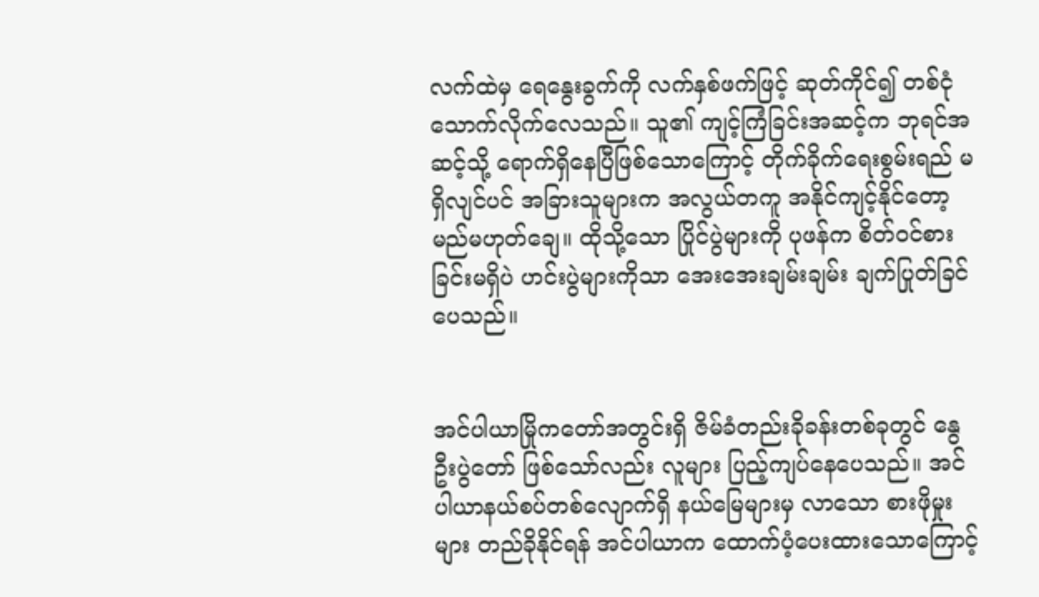လက်ထဲမှ ရေနွေးခွက်ကို လက်နှစ်ဖက်ဖြင့် ဆုတ်ကိုင်၍ တစ်ငုံသောက်လိုက်လေသည်။ သူ၏ ကျင့်ကြံခြင်းအဆင့်က ဘုရင်အဆင့်သို့ ရောက်ရှိနေပြီဖြစ်သောကြောင့် တိုက်ခိုက်ရေးစွမ်းရည် မရှိလျင်ပင် အခြားသူများက အလွယ်တကူ အနိုင်ကျင့်နိုင်တော့မည်မဟုတ်ချေ။ ထိုသို့သော ပြိုင်ပွဲများကို ပုဖန်က စိတ်၀င်စားခြင်းမရှိပဲ ဟင်းပွဲများကိုသာ အေးအေးချမ်းချမ်း ချက်ပြုတ်ခြင်ပေသည်။


အင်ပါယာမြိုကတော်အတွင်းရှိ ဇိမ်ခံတည်းခိုခန်းတစ်ခုတွင် နွေဦးပွဲတော် ဖြစ်သော်လည်း လူများ ပြည့်ကျပ်နေပေသည်။ အင်ပါယာနယ်စပ်တစ်လျောက်ရှိ နယ်မြေများမှ လာသော စားဖိုမှုးများ တည်ခိုနိုင်ရန် အင်ပါယာက ထောက်ပံ့ပေးထားသောကြောင့်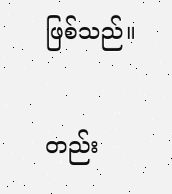ဖြစ်သည်။


တည်း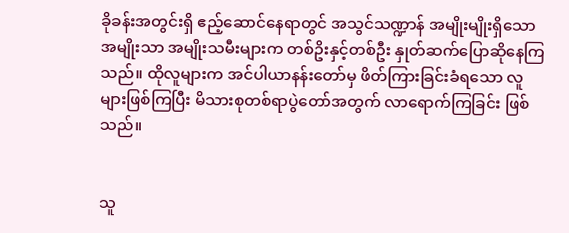ခိုခန်းအတွင်းရှိ ဧည့်ဆောင်နေရာတွင် အသွင်သဏ္ဍာန် အမျိုးမျိုးရှိသော အမျိုးသာ အမျိုးသမီးများက တစ်ဥိးနှင့်တစ်ဦး နှုတ်ဆက်ပြောဆိုနေကြသည်။ ထိုလူများက အင်ပါယာနန်းတော်မှ ဖိတ်ကြားခြင်းခံရသော လူများဖြစ်ကြပြီး မိသားစုတစ်ရာပွဲတော်အတွက် လာရောက်ကြခြင်း ဖြစ်သည်။


သူ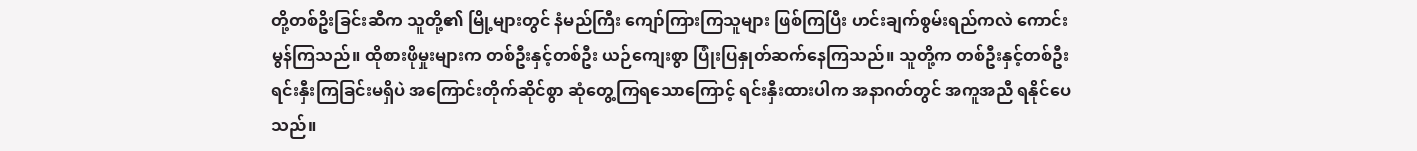တို့တစ်ဥိးခြင်းဆီက သူတို့၏ မြို့များတွင် နံမည်ကြီး ကျော်ကြားကြသူများ ဖြစ်ကြပြီး ဟင်းချက်စွမ်းရည်ကလဲ ကောင်းမွန်ကြသည်။ ထိုစားဖိုမှုးများက တစ်ဦးနှင့်တစ်ဦး ယဉ်ကျေးစွာ ပြုံးပြနှုတ်ဆက်နေကြသည်။ သူတို့က တစ်ဦးနှင့်တစ်ဦး ရင်းနှီးကြခြင်းမရှိပဲ အကြောင်းတိုက်ဆိုင်စွာ ဆုံတွေ့ကြရသောကြောင့် ရင်းနှီးထားပါက အနာဂတ်တွင် အကူအညီ ရနိုင်ပေသည်။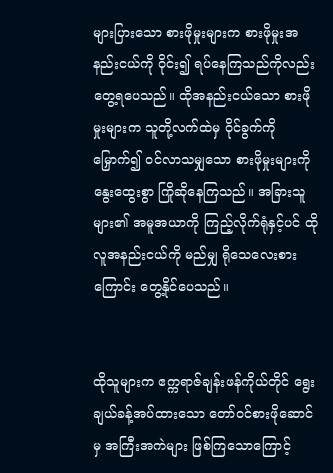များပြားသော စားဖိုမှုးများက စားဖိုမှုးအနည်းငယ်ကို ဝိုင်း၍ ရပ်နေကြသည်ကိုလည်း တွေ့ရပေသည်။ ထိုအနည်းငယ်သော စားဖိုမှုးများက သူတို့လက်ထဲမှ ဝိုင်ခွက်ကို မြှောက်၍ ၀င်လာသမျှသော စားဖိုမှုးများကို နွေးထွေးစွာ ကြိုဆိုနေကြသည်။ အခြားသူများ၏ အမူအယာကို ကြည့်လိုက်ရုံနှင့်ပင် ထိုလူအနည်းငယ်ကို မည်မျှ ရိုသေလေးစားကြောင်း တွေ့နိုင်ပေသည်။


ထိုသူများက ဧက္ကရာဇ်ချန်းဖန်ကိုယ်တိုင် ရွေးချယ်ခန့်အပ်ထားသော တော်၀င်စားဖိုဆောင်မှ အကြီးအကဲများ ဖြစ်ကြသောကြောင့်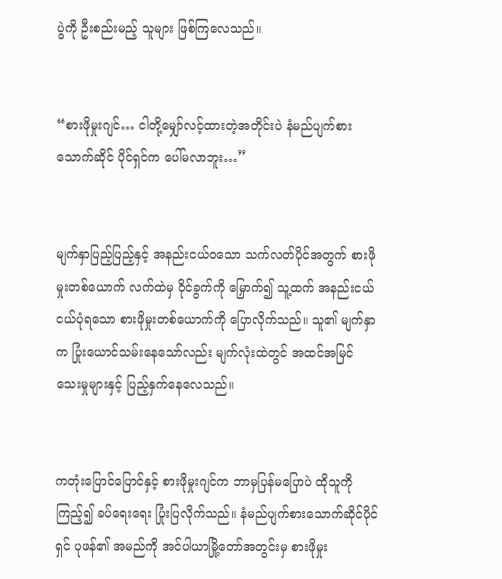ပွဲကို ဦးစည်းမည့် သူများ ဖြစ်ကြလေသည်။


“စားဖိုမှုးဂျင်… ငါတို့မျှော်လင့်ထားတဲ့အတိုင်းပဲ နံမည်ပျက်စားသောက်ဆိုင် ပိုင်ရှင်က ပေါ်မလာဘူး…”


မျက်နှာပြည့်ပြည့်နှင့် အနည်းငယ်ဝသော သက်လတ်ပိုင်အတွက် စားဖိုမှုးတစ်ယောက် လက်ထဲမှ ဝိုင်ခွက်ကို မြှောက်၍ သူ့ထက် အနည်းငယ် ငယ်ပုံရသော စားဖိုမှုးတစ်ယောက်ကို ပြောလိုက်သည်။ သူ၏ မျက်နှာက ပြုံးယောင်သမ်းနေသော်လည်း မျက်လုံးထဲတွင် အထင်အမြင် သေးမှုများနှင့် ပြည့်နှက်နေလေသည်။


ကတုံးပြောင်ပြောင်နှင့် စားဖိုမှုးဂျင်က ဘာမှပြန်မပြောပဲ ထိုသူကို ကြည့်၍ ခပ်ရေးရေး ပြုံးပြလိုက်သည်။ နံမည်ပျက်စားသောက်ဆိုင်ပိုင်ရှင် ပုဖန်၏ အမည်ကို အင်ပါယာမြို့တော်အတွင်းမှ စားဖိုမှုး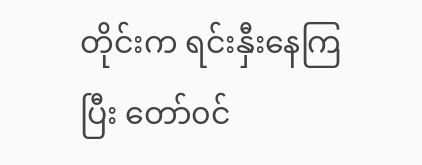တိုင်းက ရင်းနှီးနေကြပြီး တော်၀င်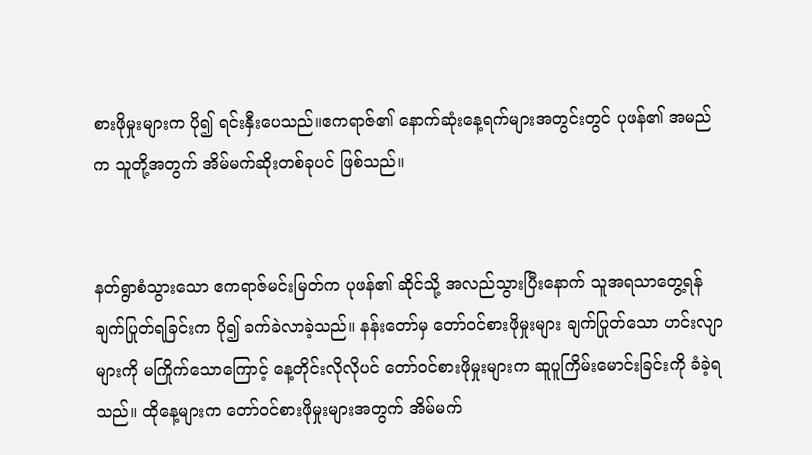စားဖိုမှုးများက ပို၍ ရင်းနှီးပေသည်။ဧကရာဇ်၏ နောက်ဆုံးနေ့ရက်များအတွင်းတွင် ပုဖန်၏ အမည်က သူတို့အတွက် အိမ်မက်ဆိုးတစ်ခုပင် ဖြစ်သည်။


နတ်ရွာစံသွားသော ဧကရာဇ်မင်းမြတ်က ပုဖန်၏ ဆိုင်သို့ အလည်သွားပြီးနောက် သူအရသာတွေ့ရန် ချက်ပြုတ်ရခြင်းက ပို၍ ခက်ခဲလာခဲ့သည်။ နန်းတော်မှ တော်၀င်စားဖိုမှုးများ ချက်ပြုတ်သော ဟင်းလျာများကို မကြိုက်သောကြောင့် နေ့တိုင်းလိုလိုပင် တော်၀င်စားဖိုမှုးများက ဆူပူကြိမ်းမောင်းခြင်းကို ခံခဲ့ရသည်။ ထိုနေ့များက တော်၀င်စားဖိုမှုးများအတွက် အိမ်မက်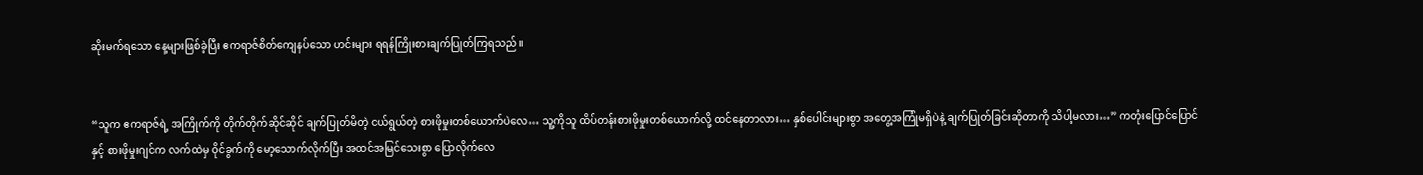ဆိုးမက်ရသော နေ့များဖြစ်ခဲ့ပြီး ဧကရာဇ်စိတ်ကျေနပ်သော ဟင်းများ ရရန်ကြိုးစားချက်ပြုတ်ကြရသည်။


“သူက ဧကရာဇ်ရဲ့ အကြိုက်ကို တိုက်တိုက်ဆိုင်ဆိုင် ချက်ပြုတ်မိတဲ့ ငယ်ရွယ်တဲ့ စားဖိုမှုးတစ်ယောက်ပဲလေ… သူ့ကိုသူ ထိပ်တန်းစားဖိုမှုးတစ်ယောက်လို့ ထင်နေတာလား… နှစ်ပေါင်းများစွာ အတွေ့အကြုံမရှိပဲနဲ့ ချက်ပြုတ်ခြင်းဆိုတာကို သိပါ့မလား…” ကတုံးပြောင်ပြောင်နှင့် စားဖိုမှုးဂျင်က လက်ထဲမှ ဝိုင်ခွက်ကို မော့သောက်လိုက်ပြီး အထင်အမြင်သေးစွာ ပြောလိုက်လေ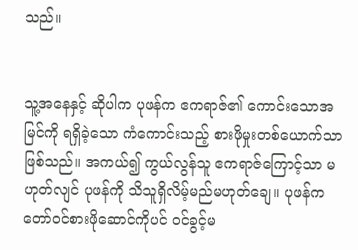သည်။


သူ့အနေနှင့် ဆိုပါက ပုဖန်က ဧကရာဇ်၏ ကောင်းသောအမြင်ကို ရရှိခဲ့သော ကံကောင်းသည့် စားဖိုမှုးတစ်ယောက်သာ ဖြစ်သည်။ အကယ်၍ ကွယ်လွန်သူ ဧကရာဇ်ကြောင့်သာ မဟုတ်လျင် ပုဖန်ကို သိသူရှိလိမ့်မည်မဟုတ်ချေ။ ပုဖန်က တော်၀င်စားဖိုဆောင်ကိုပင် ၀င်ခွင့်မ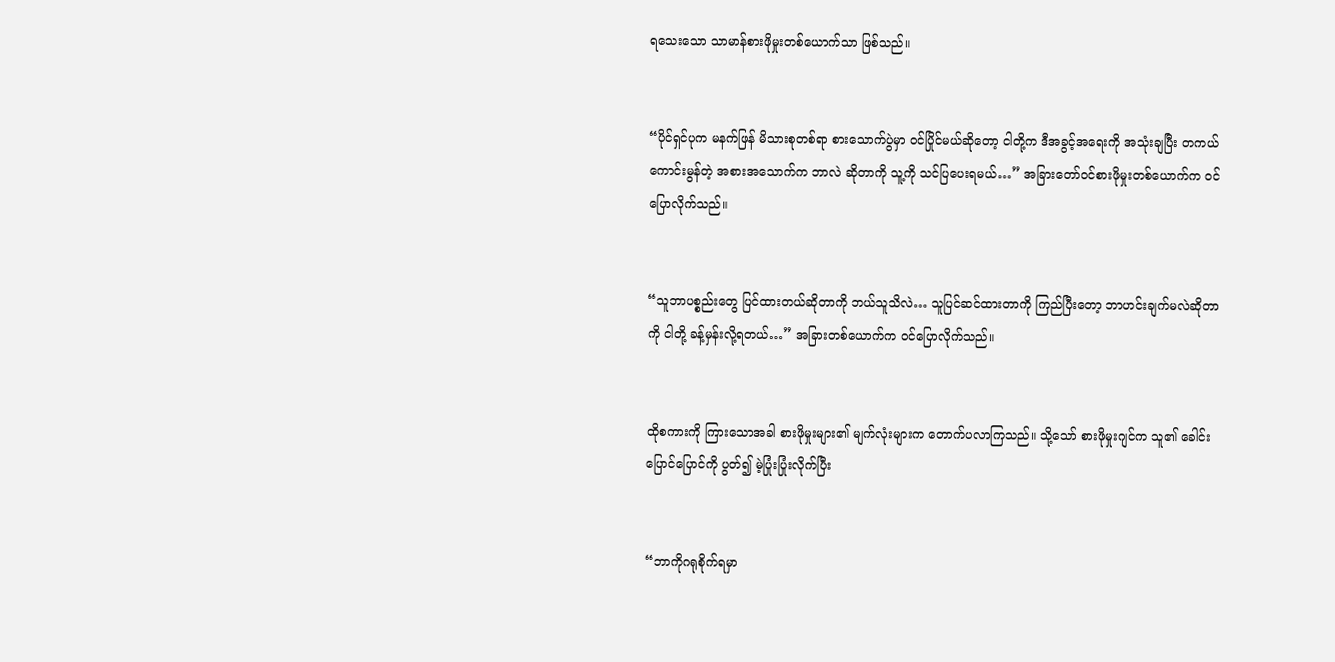ရသေးသော သာမာန်စားဖိုမှုးတစ်ယောက်သာ ဖြစ်သည်။


“ပိုင်ရှင်ပုက မနက်ဖြန် မိသားစုတစ်ရာ စားသောက်ပွဲမှာ ၀င်ပြိုင်မယ်ဆိုတော့ ငါတို့က ဒီအခွင့်အရေးကို အသုံးချပြီး တကယ်ကောင်းမွန်တဲ့ အစားအသောက်က ဘာလဲ ဆိုတာကို သူ့ကို သင်ပြပေးရမယ်…” အခြားတော်၀င်စားဖိုမှုးတစ်ယောက်က ၀င်ပြောလိုက်သည်။


“သူဘာပစ္စည်းတွေ ပြင်ထားတယ်ဆိုတာကို ဘယ်သူသိလဲ… သူပြင်ဆင်ထားတာကို ကြည်ပြီးတော့ ဘာဟင်းချက်မလဲဆိုတာကို ငါတို့ ခန့်မှန်းလို့ရတယ်…” အခြားတစ်ယောက်က ၀င်ပြောလိုက်သည်။


ထိုစကားကို ကြားသောအခါ စားဖိုမှုးများ၏ မျက်လုံးများက တောက်ပလာကြသည်။ သို့သော် စားဖိုမှုးဂျင်က သူ၏ ခေါင်းပြောင်ပြောင်ကို ပွတ်၍ မဲ့ပြုံးပြုံးလိုက်ပြီး


“ဘာကိုဂရုစိုက်ရမှာ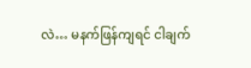လဲ… မနက်ဖြန်ကျရင် ငါချက်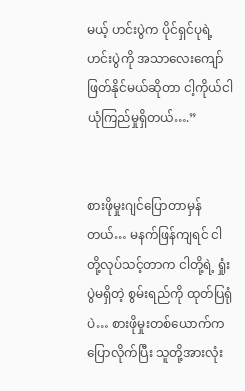မယ့် ဟင်းပွဲက ပိုင်ရှင်ပုရဲ့ ဟင်းပွဲကို အသာလေးကျော်ဖြတ်နိုင်မယ်ဆိုတာ ငါ့ကိုယ်ငါ ယုံကြည်မှုရှိတယ်….”


စားဖိုမှုးဂျင်ပြောတာမှန်တယ်… မနက်ဖြန်ကျရင် ငါတို့လုပ်သင့်တာက ငါတို့ရဲ့ ရှုံးပွဲမရှိတဲ့ စွမ်းရည်ကို ထုတ်ပြရုံပဲ… စားဖိုမှုးတစ်ယောက်က ပြောလိုက်ပြီး သူတို့အားလုံး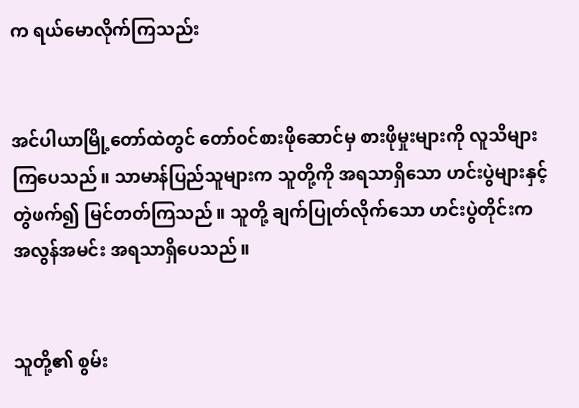က ရယ်မောလိုက်ကြသည်း


အင်ပါယာမြို့တော်ထဲတွင် တော်၀င်စားဖိုဆောင်မှ စားဖိုမှုးများကို လူသိများကြပေသည်။ သာမာန်ပြည်သူများက သူတို့ကို အရသာရှိသော ဟင်းပွဲများနှင့် တွဲဖက်၍ မြင်တတ်ကြသည်။ သူတို့ ချက်ပြုတ်လိုက်သော ဟင်းပွဲတိုင်းက အလွန်အမင်း အရသာရှိပေသည်။


သူတို့၏ စွမ်း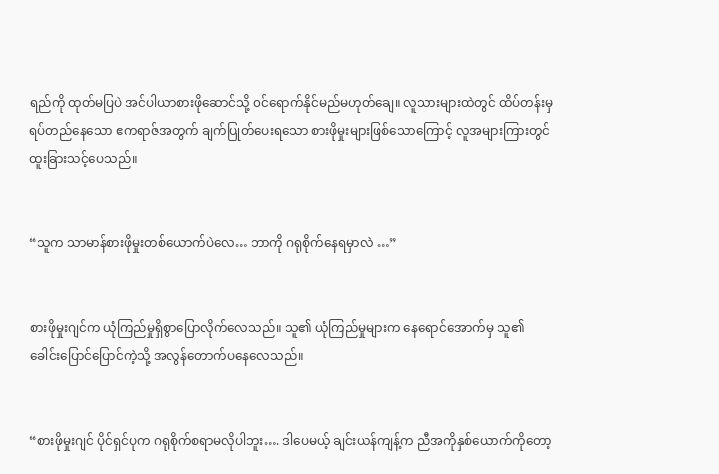ရည်ကို ထုတ်မပြပဲ အင်ပါယာစားဖိုဆောင်သို့ ၀င်ရောက်နိုင်မည်မဟုတ်ချေ။ လူသားများထဲတွင် ထိပ်တန်းမှ ရပ်တည်နေသော ဧကရာဇ်အတွက် ချက်ပြုတ်ပေးရသော စားဖိုမှုးများဖြစ်သောကြောင့် လူအများကြားတွင် ထူးခြားသင့်ပေသည်။


“သူက သာမာန်စားဖိုမှုးတစ်ယောက်ပဲလေ… ဘာကို ဂရုစိုက်နေရမှာလဲ …”


စားဖိုမှုးဂျင်က ယုံကြည်မှုရှိစွာပြောလိုက်လေသည်။ သူ၏ ယုံကြည်မှုများက နေရောင်အောက်မှ သူ၏ ခေါင်းပြောင်ပြောင်ကဲ့သို့ အလွန်တောက်ပနေလေသည်။


“စားဖိုမှုးဂျင် ပိုင်ရှင်ပုက ဂရုစိုက်စရာမလိုပါဘူး…. ဒါပေမယ့် ချင်းယန်ကျန့်က ညီအကိုနှစ်ယောက်ကိုတော့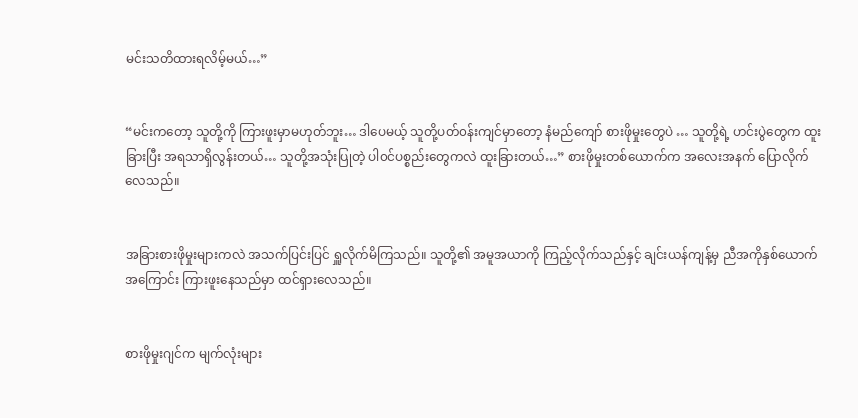မင်းသတိထားရလိမ့်မယ်…”


“မင်းကတော့ သူတို့ကို ကြားဖူးမှာမဟုတ်ဘူး… ဒါပေမယ့် သူတို့ပတ်၀န်းကျင်မှာတော့ နံမည်ကျော် စားဖိုမှုးတွေပဲ … သူတို့ရဲ့ ဟင်းပွဲတွေက ထူးခြားပြီး အရသာရှိလွန်းတယ်… သူတို့အသုံးပြုတဲ့ ပါ၀င်ပစ္စည်းတွေကလဲ ထူးခြားတယ်…” စားဖိုမှုးတစ်ယောက်က အလေးအနက် ပြောလိုက်လေသည်။


အခြားစားဖိုမှုးများကလဲ အသက်ပြင်းပြင် ရှူလိုက်မိကြသည်။ သူတို့၏ အမူအယာကို ကြည့်လိုက်သည်နှင့် ချင်းယန်ကျန့်မှ ညီအကိုနှစ်ယောက်အကြောင်း ကြားဖူးနေသည်မှာ ထင်ရှားလေသည်။


စားဖိုမှုးဂျင်က မျက်လုံးများ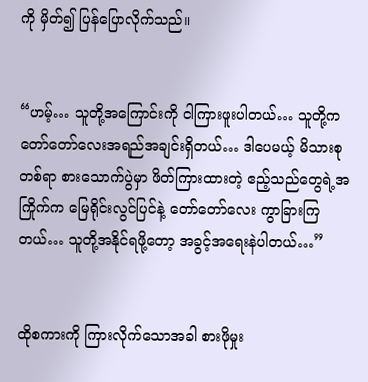ကို မှိတ်၍ ပြန်ပြောလိုက်သည်။


“ဟမ့်… သူတို့အကြောင်းကို ငါကြားဖူးပါတယ်… သူတို့က တော်တော်လေးအရည်အချင်းရှိတယ်… ဒါပေမယ့် မိသားစုတစ်ရာ စားသောက်ပွဲမှာ ဖိတ်ကြားထားတဲ့ ဧည့်သည်တွေရဲ့အကြိုက်က မြေရိုင်းလွင်ပြင်နဲ့ တော်တော်လေး ကွာခြားကြတယ်… သူတို့အနိုင်ရဖို့တော့ အခွင့်အရေးနဲပါတယ်…”


ထိုစကားကို ကြားလိုက်သောအခါ စားဖိုမှုး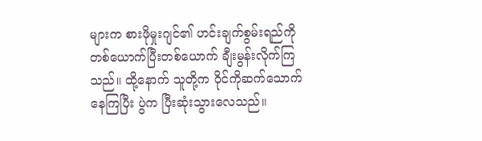များက စားဖိုမှုးဂျင်၏ ဟင်းချက်စွမ်းရည်ကို တစ်ယောက်ပြီးတစ်ယောက် ချီးမွန်းလိုက်ကြသည်။ ထို့နောက် သူတို့က ဝိုင်ကိုဆက်သောက်နေကြပြီး ပွဲက ပြီးဆုံးသွားလေသည်။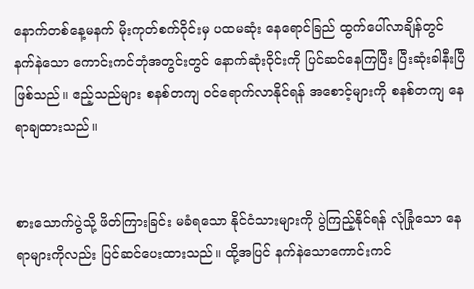နောက်တစ်နေ့မနက် မိုးကုတ်စက်ဝိုင်းမှ ပထမဆုံး နေရောင်ခြည် ထွက်ပေါ်လာချိန်တွင် နက်နဲသော ကောင်းကင်ဘုံအတွင်းတွင် နောက်ဆုံးဝိုင်းကို ပြင်ဆင်နေကြပြီး ပြီးဆုံးခါနီးပြီဖြစ်သည်။ ဧည့်သည်များ စနစ်တကျ ၀င်ရောက်လာနိုင်ရန် အစောင့်များကို စနစ်တကျ နေရာချထားသည်။


စားသောက်ပွဲသို့ ဖိတ်ကြားခြင်း မခံရသော နိုင်ငံသားများကို ပွဲကြည့်နိုင်ရန် လုံခြုံသော နေရာများကိုလည်း ပြင်ဆင်ပေးထားသည်။ ထို့အပြင် နက်နဲသောကောင်းကင်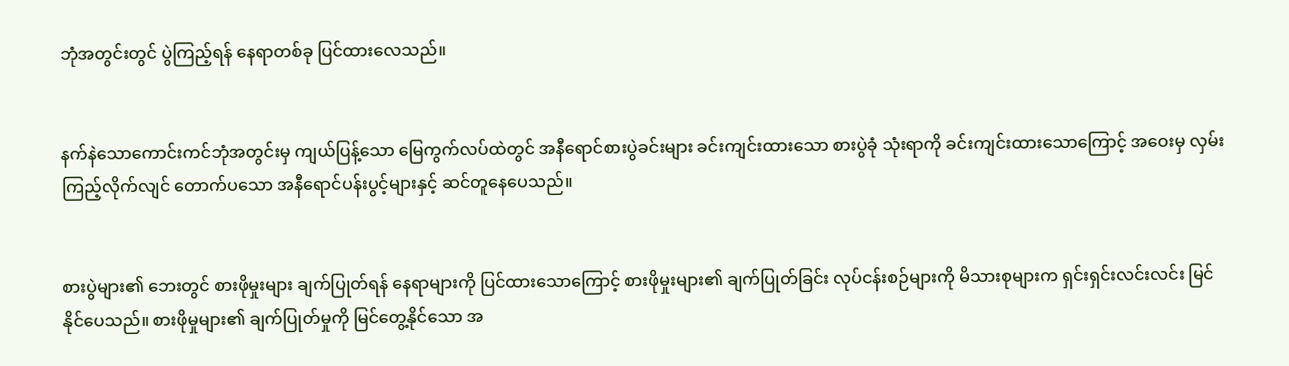ဘုံအတွင်းတွင် ပွဲကြည့်ရန် နေရာတစ်ခု ပြင်ထားလေသည်။


နက်နဲသောကောင်းကင်ဘုံအတွင်းမှ ကျယ်ပြန့်သော မြေကွက်လပ်ထဲတွင် အနီရောင်စားပွဲခင်းများ ခင်းကျင်းထားသော စားပွဲခုံ သုံးရာကို ခင်းကျင်းထားသောကြောင့် အဝေးမှ လှမ်းကြည့်လိုက်လျင် တောက်ပသော အနီရောင်ပန်းပွင့်များနှင့် ဆင်တူနေပေသည်။


စားပွဲများ၏ ဘေးတွင် စားဖိုမှုးများ ချက်ပြုတ်ရန် နေရာများကို ပြင်ထားသောကြောင့် စားဖိုမှုးများ၏ ချက်ပြုတ်ခြင်း လုပ်ငန်းစဉ်များကို မိသားစုများက ရှင်းရှင်းလင်းလင်း မြင်နိုင်ပေသည်။ စားဖိုမှုများ၏ ချက်ပြုတ်မှုကို မြင်တွေ့နိုင်သော အ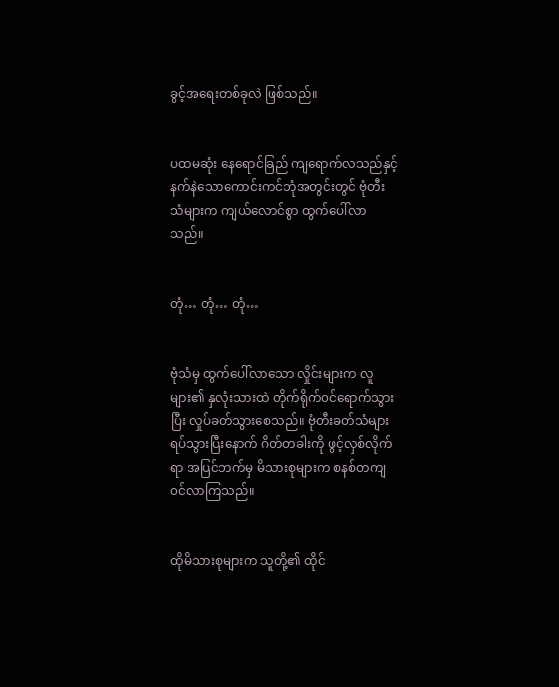ခွင့်အရေးတစ်ခုလဲ ဖြစ်သည်။


ပထမဆုံး နေရောင်ခြည် ကျရောက်လသည်နှင့် နက်နဲသောကောင်းကင်ဘုံအတွင်းတွင် ဗုံတီးသံများက ကျယ်လောင်စွာ ထွက်ပေါ်လာသည်။


တုံ… တုံ… တုံ…


ဗုံသံမှ ထွက်ပေါ်လာသော လှိုင်းများက လူများ၏ နှလုံးသားထဲ တိုက်ရိုက်၀င်ရောက်သွားပြီး လှုပ်ခတ်သွားစေသည်။ ဗုံတီးခတ်သံများ ရပ်သွားပြီးနောက် ဂိတ်တခါးကို ဖွင့်လှစ်လိုက်ရာ အပြင်ဘက်မှ မိသားစုများက စနစ်တကျ ၀င်လာကြသည်။


ထိုမိသားစုများက သူတို့၏ ထိုင်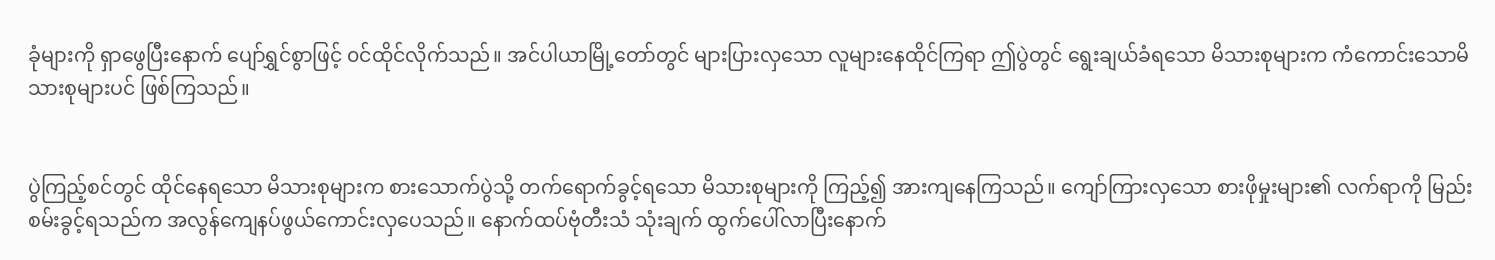ခုံများကို ရှာဖွေပြီးနောက် ပျော်ရွှင်စွာဖြင့် ၀င်ထိုင်လိုက်သည်။ အင်ပါယာမြို့တော်တွင် များပြားလှသော လူများနေထိုင်ကြရာ ဤပွဲတွင် ရွေးချယ်ခံရသော မိသားစုများက ကံကောင်းသောမိသားစုများပင် ဖြစ်ကြသည်။


ပွဲကြည့်စင်တွင် ထိုင်နေရသော မိသားစုများက စားသောက်ပွဲသို့ တက်ရောက်ခွင့်ရသော မိသားစုများကို ကြည့်၍ အားကျနေကြသည်။ ကျော်ကြားလှသော စားဖိုမှုးများ၏ လက်ရာကို မြည်းစမ်းခွင့်ရသည်က အလွန်ကျေနပ်ဖွယ်ကောင်းလှပေသည်။ နောက်ထပ်ဗုံတီးသံ သုံးချက် ထွက်ပေါ်လာပြီးနောက်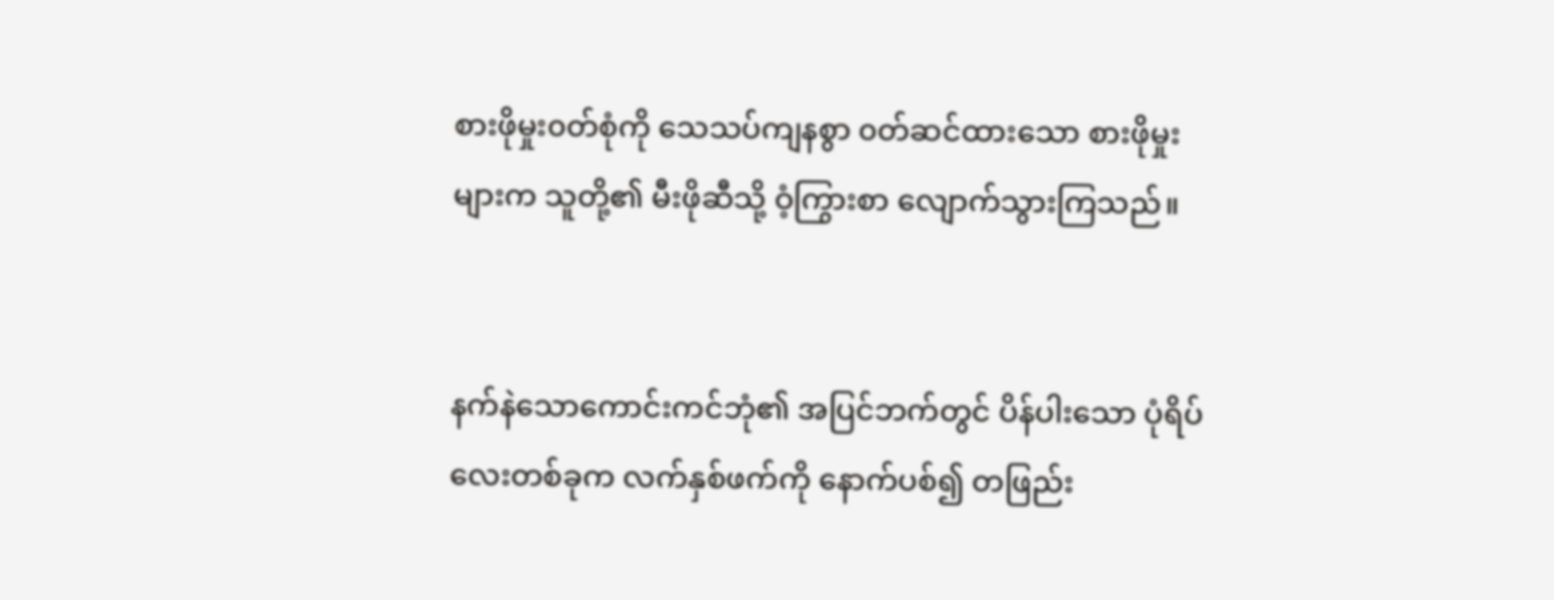စားဖိုမှုး၀တ်စုံကို သေသပ်ကျနစွာ ၀တ်ဆင်ထားသော စားဖိုမှုးများက သူတို့၏ မီးဖိုဆီသို့ ဝံ့ကြွားစာ လျောက်သွားကြသည်။


နက်နဲသောကောင်းကင်ဘုံ၏ အပြင်ဘက်တွင် ပိန်ပါးသော ပုံရိပ်လေးတစ်ခုက လက်နှစ်ဖက်ကို နောက်ပစ်၍ တဖြည်း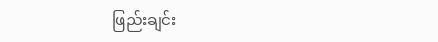ဖြည်းချင်း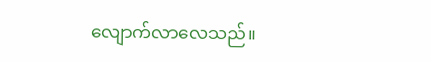လျောက်လာလေသည်။